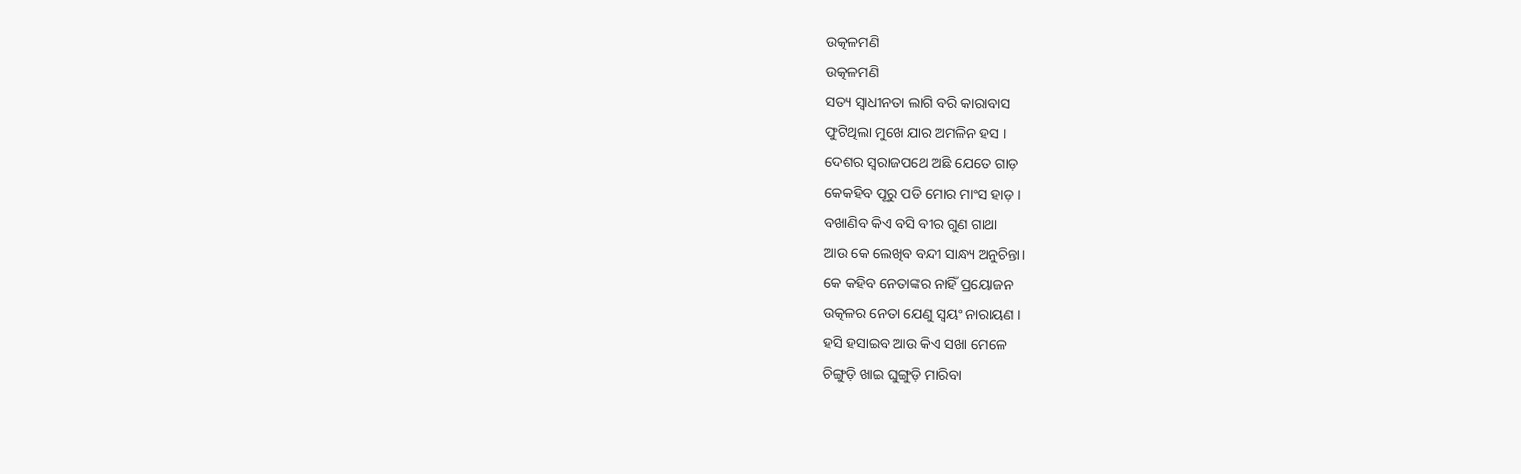ଉତ୍କଳମଣି
ଉତ୍କଳମଣି
ସତ୍ୟ ସ୍ୱାଧୀନତା ଲାଗି ବରି କାରାବାସ
ଫୁଟିଥିଲା ମୁଖେ ଯାର ଅମଳିନ ହସ ।
ଦେଶର ସ୍ୱରାଜପଥେ ଅଛି ଯେତେ ଗାଡ଼
କେକହିବ ପୂରୁ ପଡି ମୋର ମାଂସ ହାଡ଼ ।
ବଖାଣିବ କିଏ ବସି ବୀର ଗୁଣ ଗାଥା
ଆଉ କେ ଲେଖିବ ବନ୍ଦୀ ସାନ୍ଧ୍ୟ ଅନୁଚିନ୍ତା।
କେ କହିବ ନେତାଙ୍କର ନାହିଁ ପ୍ରୟୋଜନ
ଉତ୍କଳର ନେତା ଯେଣୁ ସ୍ୱୟଂ ନାରାୟଣ ।
ହସି ହସାଇବ ଆଉ କିଏ ସଖା ମେଳେ
ଚିଙ୍ଗୁଡ଼ି ଖାଇ ଘୁଙ୍ଗୁଡ଼ି ମାରିବା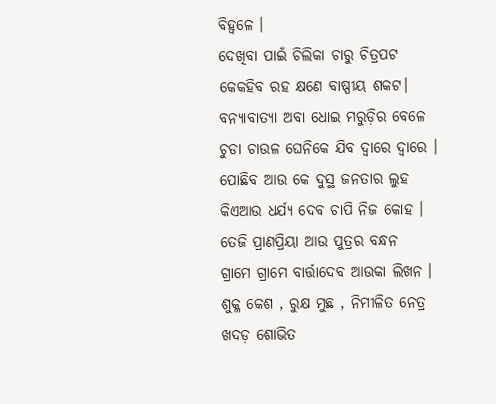ବିହ୍ଵଳେ ।
ଦେଖିବା ପାଇଁ ଚିଲିକା ଚାରୁ ଚିତ୍ରପଟ
କେକହିବ ରହ କ୍ଷଣେ ବାଷ୍ପୀୟ ଶକଟ।
ବନ୍ୟାବାତ୍ୟା ଅବା ଧୋଇ ମରୁଡ଼ିର ବେଳେ
ଚୁଡା ଚାଉଳ ଘେନିକେ ଯିବ ଦ୍ୱାରେ ଦ୍ୱାରେ ।
ପୋଛିବ ଆଉ କେ ଦୁସ୍ଥ ଜନତାର ଲୁହ
କିଏଆଉ ଧର୍ଯ୍ୟ ଦେବ ଚାପି ନିଜ କୋହ ।
ତେଜି ପ୍ରାଣପ୍ରିୟା ଆଉ ପୁତ୍ରର ବନ୍ଧନ
ଗ୍ରାମେ ଗ୍ରାମେ ବାର୍ତ୍ତାଦେବ ଆଉକା ଲିଖନ ।
ଶୁକ୍ଳ କେଶ , ରୁକ୍ଷ ମୁଛ , ନିମୀଳିତ ନେତ୍ର
ଖଦଡ଼ ଶୋଭିତ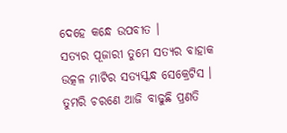ଦେହେ କନ୍ଧେ ଉପବୀତ ।
ସତ୍ୟର ପୂଜାରୀ ତୁମେ ସତ୍ୟର ବାହାକ
ଉତ୍କଳ ମାଟିର ସତ୍ୟସ୍କନ୍ଧ ସେକ୍ରେଟିସ ।
ତୁମରି ଚରଣେ ଆଜି ବାଢୁଛି ପ୍ରଣତି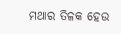ମଥାର ତିଳକ ହେଉ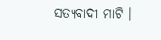ସତ୍ୟବାଦୀ ମାଟି ।